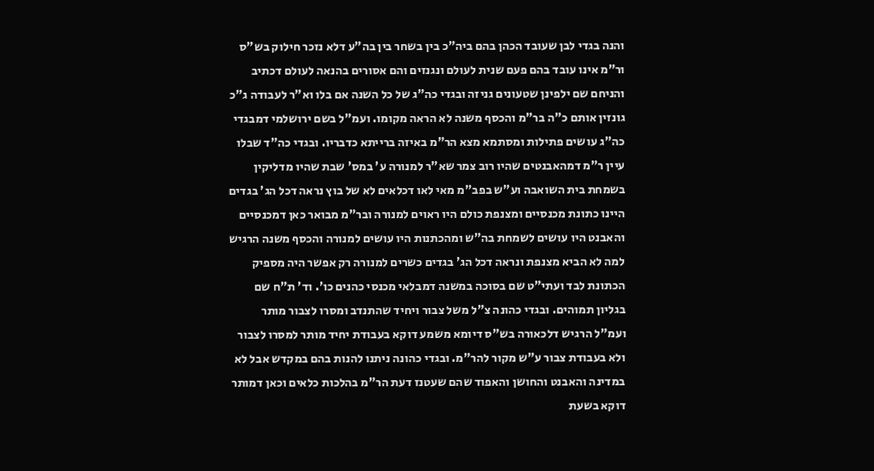והנה בגדי לבן שעובד הכהן בהם ביה"כ בין בשחר בין בה"ע דלא נזכר חילוק בש"ס ור"מ אינו עובד בהם פעם שנית לעולם ונגנזים והם אסורים בהנאה לעולם דכתיב והניחם שם ילפינן שטעונים גניזה ובגדי כה"ג של כל השנה אם בלו וא"ר לעבודה ג"כ גונזין אותם כ"ה בר"מ והכסף משנה לא הראה מקומו. ועמ"ל בשם ירושלמי דמבגדי כה"ג עושים פתילות ומסתמא מצא הר"מ באיזה ברייתא כדבריו. ובגדי כה"ד שבלו עיין ר"מ דמהאבנטים שהיו רוב צמר שא"ר למנורה ע' במס' שבת שהיו מדליקין בשמחת בית השואבה וע"ש בפב"מ מאי לאו דכלאים לא של בוץ נראה דכל הג' בגדים היינו כתונת מכנסיים ומצנפת כולם היו ראוים למנורה ובר"מ מבואר כאן דמכנסיים והאבנט היו עושים לשמחת בה"ש ומהכתנות היו עושים למנורה והכסף משנה הרגיש למה לא הביא מצנפת ונראה דכל הג' בגדים כשרים למנורה רק אפשר היה מספיק הכתונת לבד ועתי"ט שם בסוכה במשנה דמבלאי מכנסי כהנים כו'. וד' ת"ח שם בגליון תמוהים. ובגדי כהונה צ"ל משל צבור ויחיד שהתנדב ומסרו לצבור מותר ועמ"ל הרגיש דלכאורה בש"ס דיומא משמע דוקא בעבודת יחיד מותר למסרו לצבור ולא בעבודת צבור ע"ש מקור להר"מ. ובגדי כהונה ניתנו להנות בהם במקדש אבל לא במדינה והאבנט והחושן והאפוד שהם שעטנז דעת הר"מ בהלכות כלאים וכאן דמותר דוקא בשעת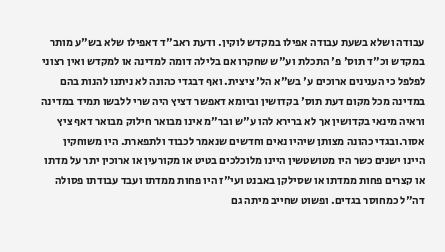עבודה ושלא בשעת עבודה אפילו במקדש לוקין. ודעת ראב"ד דאפילו שלא בש"ע מותר במקדש וכ"ד תוס' פ' התכלת וע"ש שחקרו אם בלילה דומה למדינה או למקדש ואין רצוני לפלפל כי הענינים ארוכים ע' בש"א הל' ציצית. ואף דבגדי כהונה לא ניתנו להנות בהם במדינה מכל מקום דעת תוס' בקדושין וביומא דאפשר דציץ היה שרי ללבשו תמיד במדינה וראיה מינאי בקדושין אך לא ברירא להו ע"ש ובר"מ אינו מבואר חילוק מבואר דאף ציץ אסור.ובגדי כהונה מצותן שיהיו נאים וחדשים שנאמר לכבוד ולתפארת. היו משוחקין היינו ישנים כשר היו מטושטשין היינו מלוכלכים בטיט או מקורעין או ארוכין יתר על מדתו או קצרים פחות ממדתו או שסילקן באבנט ועי"ז היו פחות ממדתו ועבד עבודתו פסולה דה"ל כמחוסר בגדים. ופשוט שחייב מיתה גם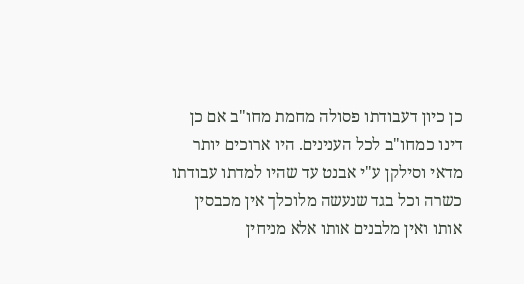כן כיון דעבודתו פסולה מחמת מחו"ב אם כן דינו כמחו"ב לכל הענינים. היו ארוכים יותר מדאי וסילקן ע"י אבנט עד שהיו למדתו עבודתו כשרה וכל בגד שנעשה מלוכלך אין מכבסין אותו ואין מלבנים אותו אלא מניחין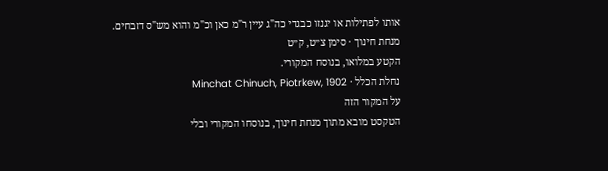אותו לפתילות או יגנזו כבגדי כה"ג עיין ר"מ כאן וכ"מ והוא מש"ס דזבחים.
מנחת חינוך · סימן צ״ט, ק״ט
הקטע במלואו, בנוסח המקורי.
נחלת הכלל · Minchat Chinuch, Piotrkew, 1902
על המקור הזה
הטקסט מובא מתוך מנחת חינוך, בנוסחו המקורי ובלי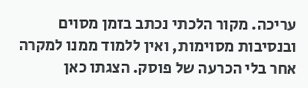עריכה. מקור הלכתי נכתב בזמן מסוים ובנסיבות מסוימות, ואין ללמוד ממנו למקרה אחר בלי הכרעה של פוסק. הצגתו כאן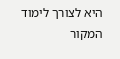היא לצורך לימוד המקור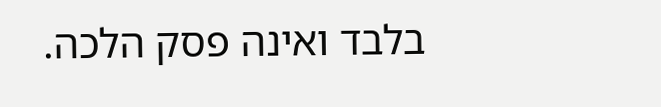בלבד ואינה פסק הלכה.